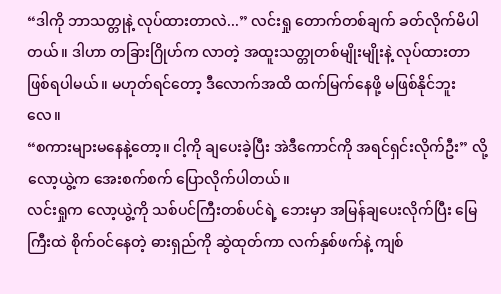“ဒါကို ဘာသတ္တုနဲ့ လုပ်ထားတာလဲ...” လင်းရှု တောက်တစ်ချက် ခတ်လိုက်မိပါတယ်။ ဒါဟာ တခြားဂြိုဟ်က လာတဲ့ အထူးသတ္တုတစ်မျိုးမျိုးနဲ့ လုပ်ထားတာ ဖြစ်ရပါမယ်။ မဟုတ်ရင်တော့ ဒီလောက်အထိ ထက်မြက်နေဖို့ မဖြစ်နိုင်ဘူးလေ။
“စကားများမနေနဲ့တော့။ ငါ့ကို ချပေးခဲ့ပြီး အဲဒီကောင်ကို အရင်ရှင်းလိုက်ဦး” လို့ လော့ယွဲ့က အေးစက်စက် ပြောလိုက်ပါတယ်။
လင်းရှုက လော့ယွဲ့ကို သစ်ပင်ကြီးတစ်ပင်ရဲ့ ဘေးမှာ အမြန်ချပေးလိုက်ပြီး မြေကြီးထဲ စိုက်ဝင်နေတဲ့ ဓားရှည်ကို ဆွဲထုတ်ကာ လက်နှစ်ဖက်နဲ့ ကျစ်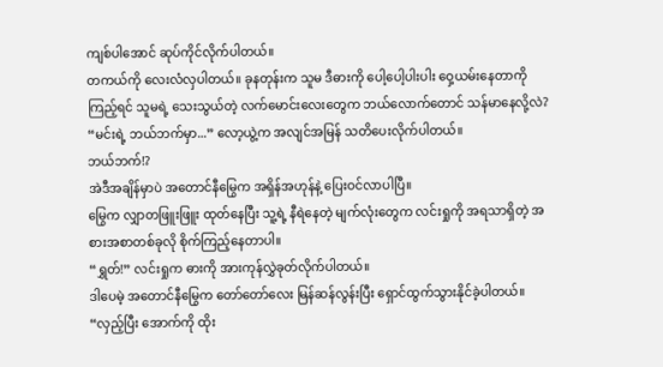ကျစ်ပါအောင် ဆုပ်ကိုင်လိုက်ပါတယ်။
တကယ်ကို လေးလံလှပါတယ်။ ခုနတုန်းက သူမ ဒီဓားကို ပေါ့ပေါ့ပါးပါး ဝှေ့ယမ်းနေတာကို ကြည့်ရင် သူမရဲ့ သေးသွယ်တဲ့ လက်မောင်းလေးတွေက ဘယ်လောက်တောင် သန်မာနေလို့လဲ?
“မင်းရဲ့ ဘယ်ဘက်မှာ...” လော့ယွဲ့က အလျင်အမြန် သတိပေးလိုက်ပါတယ်။
ဘယ်ဘက်!?
အဲဒီအချိန်မှာပဲ အတောင်နီမြွေက အရှိန်အဟုန်နဲ့ ပြေးဝင်လာပါပြီ။
မြွေက လျှာတဖြူးဖြူး ထုတ်နေပြီး သူ့ရဲ့ နီရဲနေတဲ့ မျက်လုံးတွေက လင်းရှုကို အရသာရှိတဲ့ အစားအစာတစ်ခုလို စိုက်ကြည့်နေတာပါ။
“ရွှတ်!” လင်းရှုက ဓားကို အားကုန်လွှဲခုတ်လိုက်ပါတယ်။
ဒါပေမဲ့ အတောင်နီမြွေက တော်တော်လေး မြန်ဆန်လွန်းပြီး ရှောင်ထွက်သွားနိုင်ခဲ့ပါတယ်။
“လှည့်ပြီး အောက်ကို ထိုး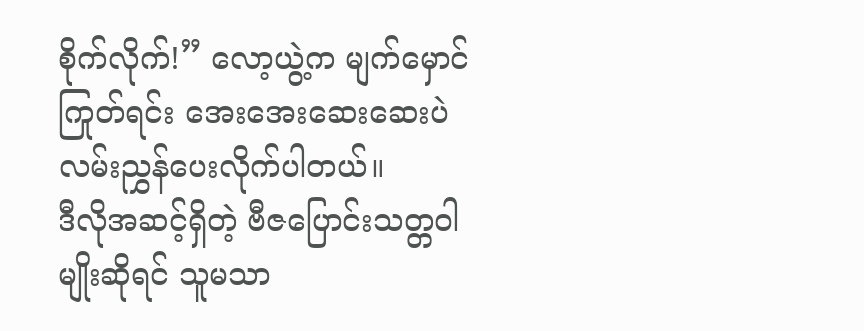စိုက်လိုက်!” လော့ယွဲ့က မျက်မှောင်ကြုတ်ရင်း အေးအေးဆေးဆေးပဲ လမ်းညွှန်ပေးလိုက်ပါတယ်။
ဒီလိုအဆင့်ရှိတဲ့ ဗီဇပြောင်းသတ္တဝါမျိုးဆိုရင် သူမသာ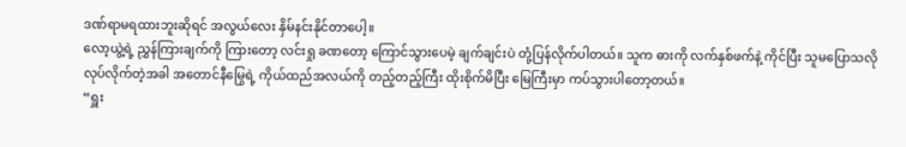ဒဏ်ရာမရထားဘူးဆိုရင် အလွယ်လေး နှိမ်နင်းနိုင်တာပေါ့။
လော့ယွဲ့ရဲ့ ညွှန်ကြားချက်ကို ကြားတော့ လင်းရှု ခဏတော့ ကြောင်သွားပေမဲ့ ချက်ချင်းပဲ တုံ့ပြန်လိုက်ပါတယ်။ သူက ဓားကို လက်နှစ်ဖက်နဲ့ ကိုင်ပြီး သူမပြောသလို လုပ်လိုက်တဲ့အခါ အတောင်နီမြွေရဲ့ ကိုယ်ထည်အလယ်ကို တည့်တည့်ကြီး ထိုးစိုက်မိပြီး မြေကြီးမှာ ကပ်သွားပါတော့တယ်။
“ရှူး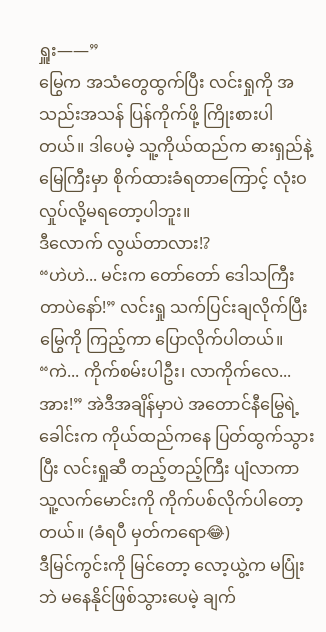ရှူး——”
မြွေက အသံတွေထွက်ပြီး လင်းရှုကို အသည်းအသန် ပြန်ကိုက်ဖို့ ကြိုးစားပါတယ်။ ဒါပေမဲ့ သူ့ကိုယ်ထည်က ဓားရှည်နဲ့ မြေကြီးမှာ စိုက်ထားခံရတာကြောင့် လုံးဝ လှုပ်လို့မရတော့ပါဘူး။
ဒီလောက် လွယ်တာလား!?
“ဟဲဟဲ... မင်းက တော်တော် ဒေါသကြီးတာပဲနော်!” လင်းရှု သက်ပြင်းချလိုက်ပြီး မြွေကို ကြည့်ကာ ပြောလိုက်ပါတယ်။
“ကဲ... ကိုက်စမ်းပါဦး၊ လာကိုက်လေ... အား!” အဲဒီအချိန်မှာပဲ အတောင်နီမြွေရဲ့ ခေါင်းက ကိုယ်ထည်ကနေ ပြတ်ထွက်သွားပြီး လင်းရှုဆီ တည့်တည့်ကြီး ပျံလာကာ သူ့လက်မောင်းကို ကိုက်ပစ်လိုက်ပါတော့တယ်။ (ခံရပီ မှတ်ကရော😂)
ဒီမြင်ကွင်းကို မြင်တော့ လော့ယွဲ့က မပြုံးဘဲ မနေနိုင်ဖြစ်သွားပေမဲ့ ချက်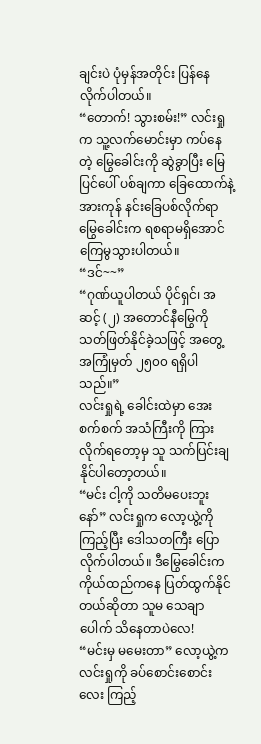ချင်းပဲ ပုံမှန်အတိုင်း ပြန်နေလိုက်ပါတယ်။
“တောက်! သွားစမ်း!” လင်းရှုက သူ့လက်မောင်းမှာ ကပ်နေတဲ့ မြွေခေါင်းကို ဆွဲခွာပြီး မြေပြင်ပေါ် ပစ်ချကာ ခြေထောက်နဲ့ အားကုန် နင်းခြေပစ်လိုက်ရာ မြွေခေါင်းက ရစရာမရှိအောင် ကြေမွသွားပါတယ်။
“ဒင်~~”
“ဂုဏ်ယူပါတယ် ပိုင်ရှင်၊ အဆင့် (၂) အတောင်နီမြွေကို သတ်ဖြတ်နိုင်ခဲ့သဖြင့် အတွေ့အကြုံမှတ် ၂၅၀၀ ရရှိပါသည်။”
လင်းရှုရဲ့ ခေါင်းထဲမှာ အေးစက်စက် အသံကြီးကို ကြားလိုက်ရတော့မှ သူ သက်ပြင်းချနိုင်ပါတော့တယ်။
“မင်း ငါ့ကို သတိမပေးဘူးနော်” လင်းရှုက လော့ယွဲ့ကို ကြည့်ပြီး ဒေါသတကြီး ပြောလိုက်ပါတယ်။ ဒီမြွေခေါင်းက ကိုယ်ထည်ကနေ ပြတ်ထွက်နိုင်တယ်ဆိုတာ သူမ သေချာပေါက် သိနေတာပဲလေ!
“မင်းမှ မမေးတာ” လော့ယွဲ့က လင်းရှုကို ခပ်စောင်းစောင်းလေး ကြည့်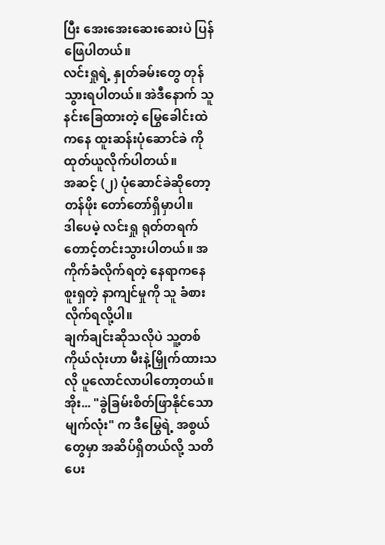ပြီး အေးအေးဆေးဆေးပဲ ပြန်ဖြေပါတယ်။
လင်းရှုရဲ့ နှုတ်ခမ်းတွေ တုန်သွားရပါတယ်။ အဲဒီနောက် သူနင်းခြေထားတဲ့ မြွေခေါင်းထဲကနေ ထူးဆန်းပုံဆောင်ခဲ ကို ထုတ်ယူလိုက်ပါတယ်။
အဆင့် (၂) ပုံဆောင်ခဲဆိုတော့ တန်ဖိုး တော်တော်ရှိမှာပါ။
ဒါပေမဲ့ လင်းရှု ရုတ်တရက် တောင့်တင်းသွားပါတယ်။ အကိုက်ခံလိုက်ရတဲ့ နေရာကနေ စူးရှတဲ့ နာကျင်မှုကို သူ ခံစားလိုက်ရလို့ပါ။
ချက်ချင်းဆိုသလိုပဲ သူ့တစ်ကိုယ်လုံးဟာ မီးနဲ့မြှိုက်ထားသလို ပူလောင်လာပါတော့တယ်။
အိုး... "ခွဲခြမ်းစိတ်ဖြာနိုင်သော မျက်လုံး" က ဒီမြွေရဲ့ အစွယ်တွေမှာ အဆိပ်ရှိတယ်လို့ သတိပေး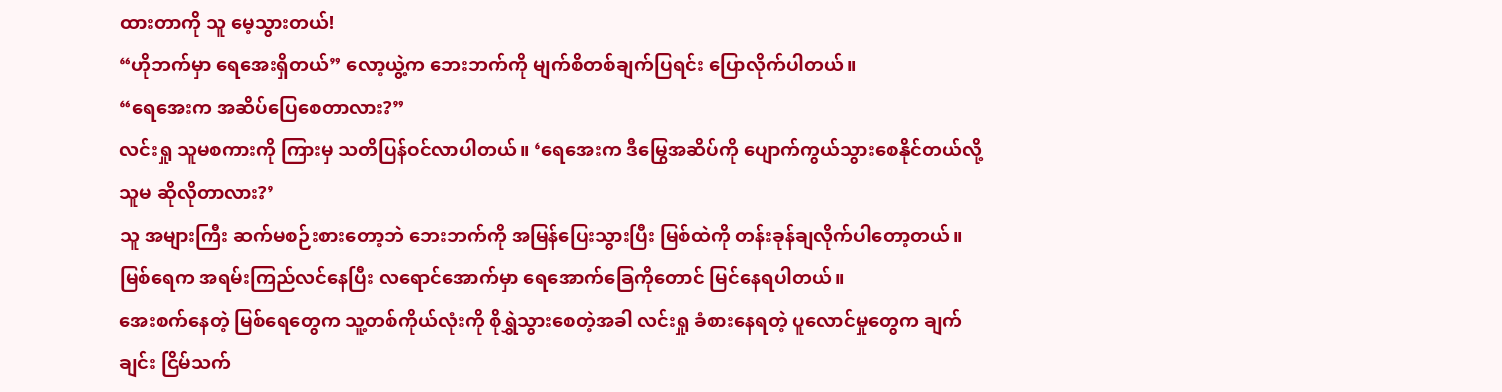ထားတာကို သူ မေ့သွားတယ်!
“ဟိုဘက်မှာ ရေအေးရှိတယ်” လော့ယွဲ့က ဘေးဘက်ကို မျက်စိတစ်ချက်ပြရင်း ပြောလိုက်ပါတယ်။
“ရေအေးက အဆိပ်ပြေစေတာလား?”
လင်းရှု သူမစကားကို ကြားမှ သတိပြန်ဝင်လာပါတယ်။ ‘ရေအေးက ဒီမြွေအဆိပ်ကို ပျောက်ကွယ်သွားစေနိုင်တယ်လို့ သူမ ဆိုလိုတာလား?’
သူ အများကြီး ဆက်မစဉ်းစားတော့ဘဲ ဘေးဘက်ကို အမြန်ပြေးသွားပြီး မြစ်ထဲကို တန်းခုန်ချလိုက်ပါတော့တယ်။
မြစ်ရေက အရမ်းကြည်လင်နေပြီး လရောင်အောက်မှာ ရေအောက်ခြေကိုတောင် မြင်နေရပါတယ်။
အေးစက်နေတဲ့ မြစ်ရေတွေက သူ့တစ်ကိုယ်လုံးကို စိုရွှဲသွားစေတဲ့အခါ လင်းရှု ခံစားနေရတဲ့ ပူလောင်မှုတွေက ချက်ချင်း ငြိမ်သက်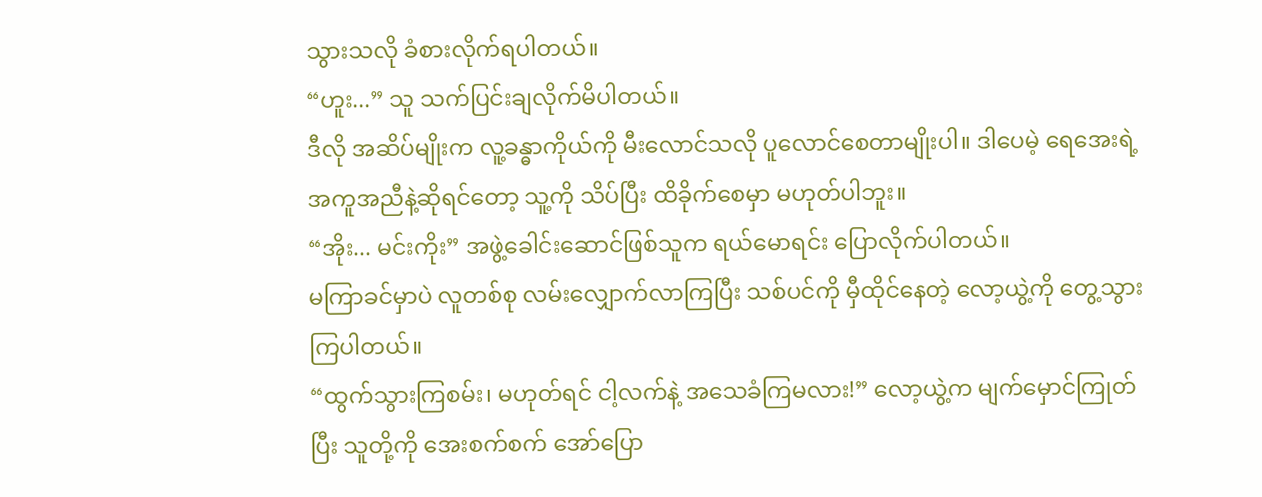သွားသလို ခံစားလိုက်ရပါတယ်။
“ဟူး...” သူ သက်ပြင်းချလိုက်မိပါတယ်။
ဒီလို အဆိပ်မျိုးက လူ့ခန္ဓာကိုယ်ကို မီးလောင်သလို ပူလောင်စေတာမျိုးပါ။ ဒါပေမဲ့ ရေအေးရဲ့ အကူအညီနဲ့ဆိုရင်တော့ သူ့ကို သိပ်ပြီး ထိခိုက်စေမှာ မဟုတ်ပါဘူး။
“အိုး... မင်းကိုး” အဖွဲ့ခေါင်းဆောင်ဖြစ်သူက ရယ်မောရင်း ပြောလိုက်ပါတယ်။
မကြာခင်မှာပဲ လူတစ်စု လမ်းလျှောက်လာကြပြီး သစ်ပင်ကို မှီထိုင်နေတဲ့ လော့ယွဲ့ကို တွေ့သွားကြပါတယ်။
“ထွက်သွားကြစမ်း၊ မဟုတ်ရင် ငါ့လက်နဲ့ အသေခံကြမလား!” လော့ယွဲ့က မျက်မှောင်ကြုတ်ပြီး သူတို့ကို အေးစက်စက် အော်ပြော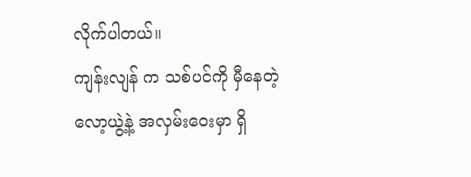လိုက်ပါတယ်။
ကျန်းလျန် က သစ်ပင်ကို မှီနေတဲ့ လော့ယွဲ့နဲ့ အလှမ်းဝေးမှာ ရှိ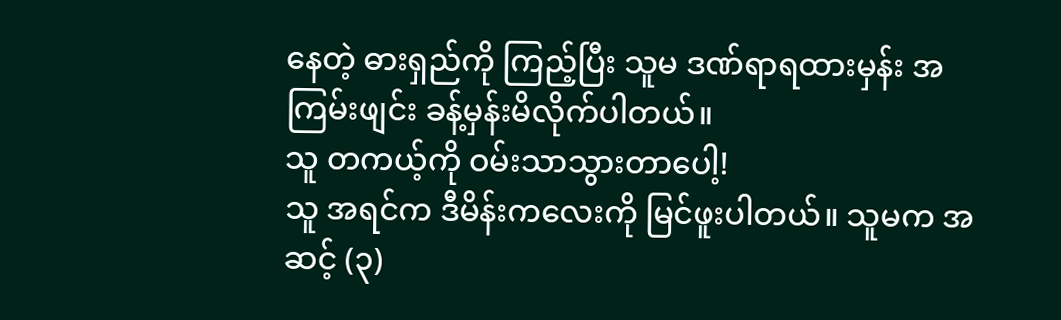နေတဲ့ ဓားရှည်ကို ကြည့်ပြီး သူမ ဒဏ်ရာရထားမှန်း အကြမ်းဖျင်း ခန့်မှန်းမိလိုက်ပါတယ်။
သူ တကယ့်ကို ဝမ်းသာသွားတာပေါ့!
သူ အရင်က ဒီမိန်းကလေးကို မြင်ဖူးပါတယ်။ သူမက အဆင့် (၃)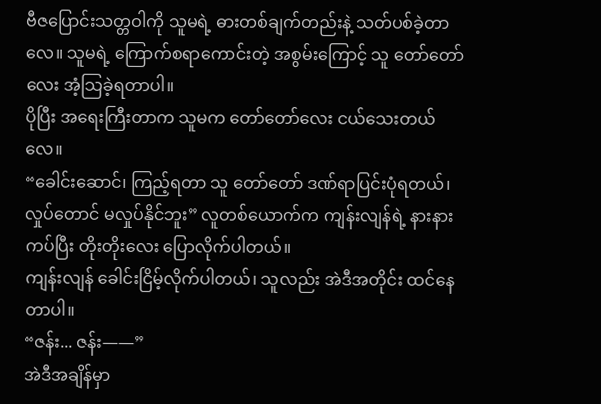ဗီဇပြောင်းသတ္တဝါကို သူမရဲ့ ဓားတစ်ချက်တည်းနဲ့ သတ်ပစ်ခဲ့တာလေ။ သူမရဲ့ ကြောက်စရာကောင်းတဲ့ အစွမ်းကြောင့် သူ တော်တော်လေး အံ့သြခဲ့ရတာပါ။
ပိုပြီး အရေးကြီးတာက သူမက တော်တော်လေး ငယ်သေးတယ်လေ။
“ခေါင်းဆောင်၊ ကြည့်ရတာ သူ တော်တော် ဒဏ်ရာပြင်းပုံရတယ်၊ လှုပ်တောင် မလှုပ်နိုင်ဘူး” လူတစ်ယောက်က ကျန်းလျန်ရဲ့ နားနားကပ်ပြီး တိုးတိုးလေး ပြောလိုက်ပါတယ်။
ကျန်းလျန် ခေါင်းငြိမ့်လိုက်ပါတယ်၊ သူလည်း အဲဒီအတိုင်း ထင်နေတာပါ။
“ဇန်း... ဇန်း——”
အဲဒီအချိန်မှာ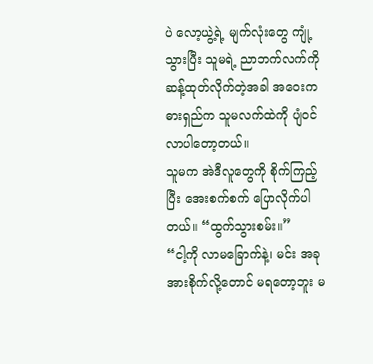ပဲ လော့ယွဲ့ရဲ့ မျက်လုံးတွေ ကျုံ့သွားပြီး သူမရဲ့ ညာဘက်လက်ကို ဆန့်ထုတ်လိုက်တဲ့အခါ အဝေးက ဓားရှည်က သူမလက်ထဲကို ပျံဝင်လာပါတော့တယ်။
သူမက အဲဒီလူတွေကို စိုက်ကြည့်ပြီး အေးစက်စက် ပြောလိုက်ပါတယ်။ “ထွက်သွားစမ်း။”
“ငါ့ကို လာမခြောက်နဲ့၊ မင်း အခု အားစိုက်လို့တောင် မရတော့ဘူး မ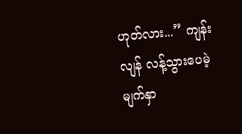ဟုတ်လား...” ကျန်းလျန် လန့်သွားပေမဲ့ မျက်နှာ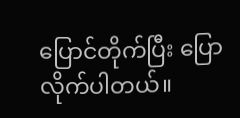ပြောင်တိုက်ပြီး ပြောလိုက်ပါတယ်။